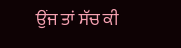ਉਂਜ ਤਾਂ ਸੱਚ ਕੀ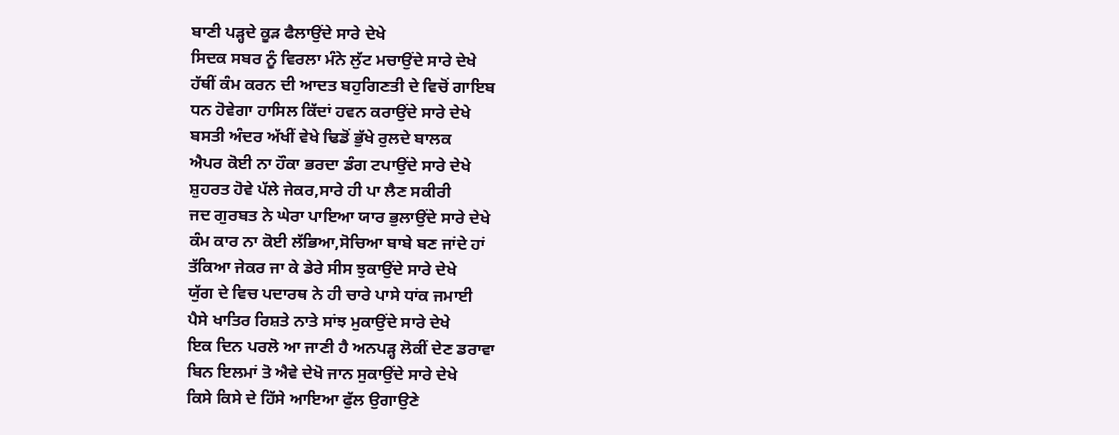ਬਾਣੀ ਪੜ੍ਹਦੇ ਕੂੜ ਫੈਲਾਉਂਦੇ ਸਾਰੇ ਦੇਖੇ
ਸਿਦਕ ਸਬਰ ਨੂੰ ਵਿਰਲਾ ਮੰਨੇ ਲੁੱਟ ਮਚਾਉਂਦੇ ਸਾਰੇ ਦੇਖੇ
ਹੱਥੀਂ ਕੰਮ ਕਰਨ ਦੀ ਆਦਤ ਬਹੁਗਿਣਤੀ ਦੇ ਵਿਚੋਂ ਗਾਇਬ
ਧਨ ਹੋਵੇਗਾ ਹਾਸਿਲ ਕਿੱਦਾਂ ਹਵਨ ਕਰਾਉਂਦੇ ਸਾਰੇ ਦੇਖੇ
ਬਸਤੀ ਅੰਦਰ ਅੱਖੀਂ ਵੇਖੇ ਢਿਡੋਂ ਭੁੱਖੇ ਰੁਲਦੇ ਬਾਲਕ
ਐਪਰ ਕੋਈ ਨਾ ਹੌਕਾ ਭਰਦਾ ਡੰਗ ਟਪਾਉਂਦੇ ਸਾਰੇ ਦੇਖੇ
ਸ਼ੁਹਰਤ ਹੋਵੇ ਪੱਲੇ ਜੇਕਰ,ਸਾਰੇ ਹੀ ਪਾ ਲੈਣ ਸਕੀਰੀ
ਜਦ ਗੁਰਬਤ ਨੇ ਘੇਰਾ ਪਾਇਆ ਯਾਰ ਭੁਲਾਉਂਦੇ ਸਾਰੇ ਦੇਖੇ
ਕੰਮ ਕਾਰ ਨਾ ਕੋਈ ਲੱਭਿਆ,ਸੋਚਿਆ ਬਾਬੇ ਬਣ ਜਾਂਦੇ ਹਾਂ
ਤੱਕਿਆ ਜੇਕਰ ਜਾ ਕੇ ਡੇਰੇ ਸੀਸ ਝੁਕਾਉਂਦੇ ਸਾਰੇ ਦੇਖੇ
ਯੁੱਗ ਦੇ ਵਿਚ ਪਦਾਰਥ ਨੇ ਹੀ ਚਾਰੇ ਪਾਸੇ ਧਾਂਕ ਜਮਾਈ
ਪੈਸੇ ਖਾਤਿਰ ਰਿਸ਼ਤੇ ਨਾਤੇ ਸਾਂਝ ਮੁਕਾਉਂਦੇ ਸਾਰੇ ਦੇਖੇ
ਇਕ ਦਿਨ ਪਰਲੋ ਆ ਜਾਣੀ ਹੈ ਅਨਪੜ੍ਹ ਲੋਕੀਂ ਦੇਣ ਡਰਾਵਾ
ਬਿਨ ਇਲਮਾਂ ਤੋ ਐਵੇ ਦੇਖੋ ਜਾਨ ਸੁਕਾਉਂਦੇ ਸਾਰੇ ਦੇਖੇ
ਕਿਸੇ ਕਿਸੇ ਦੇ ਹਿੱਸੇ ਆਇਆ ਫੁੱਲ ਉਗਾਉਣੇ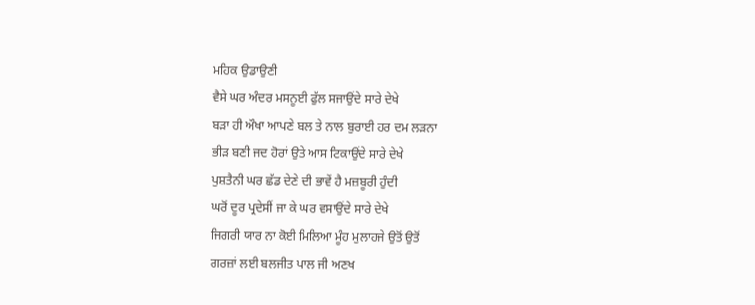ਮਹਿਕ ਉਡਾਉਣੀ
ਵੈਸੇ ਘਰ ਅੰਦਰ ਮਸਨੂਈ ਫੁੱਲ ਸਜਾਉਂਦੇ ਸਾਰੇ ਦੇਖੇ
ਬੜਾ ਹੀ ਔਖਾ ਆਪਣੇ ਬਲ ਤੇ ਨਾਲ ਬੁਰਾਈ ਹਰ ਦਮ ਲੜਨਾ
ਭੀੜ ਬਣੀ ਜਦ ਹੋਰਾਂ ਉਤੇ ਆਸ ਟਿਕਾਉਂਦੇ ਸਾਰੇ ਦੇਖੇ
ਪੁਸ਼ਤੈਨੀ ਘਰ ਛੱਡ ਦੇਣੇ ਦੀ ਭਾਵੇਂ ਹੈ ਮਜ਼ਬੂਰੀ ਹੁੰਦੀ
ਘਰੋਂ ਦੂਰ ਪ੍ਰਦੇਸੀਂ ਜਾ ਕੇ ਘਰ ਵਸਾਉਂਦੇ ਸਾਰੇ ਦੇਖੇ
ਜਿਗਰੀ ਯਾਰ ਨਾ ਕੋਈ ਮਿਲਿਆ ਮੂੰਹ ਮੁਲਾਹਜੇ ਉਤੋਂ ਉਤੋਂ
ਗਰਜ਼ਾਂ ਲਈ ਬਲਜੀਤ ਪਾਲ ਜੀ ਅਣਖ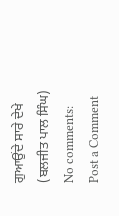ਗੁਆਉਂਦੇ ਸਾਰੇ ਦੇਖੇ
(ਬਲਜੀਤ ਪਾਲ ਸਿੰਘ)
No comments:
Post a Comment